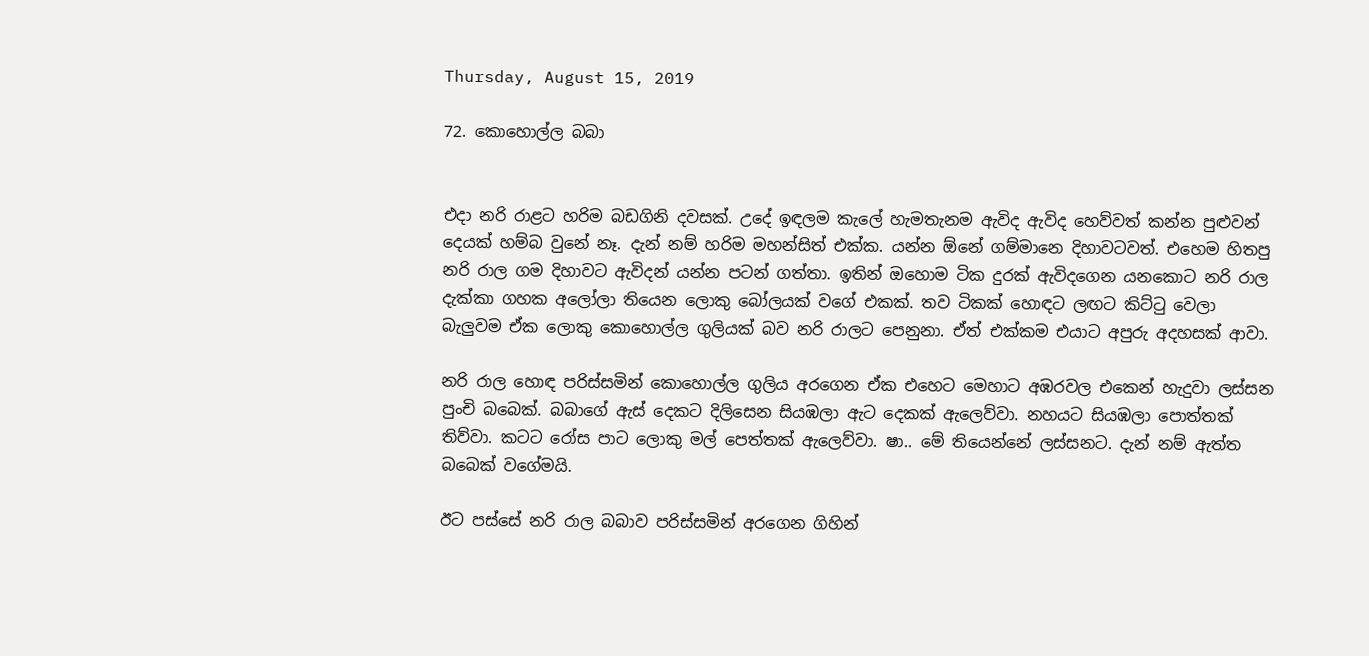Thursday, August 15, 2019

72. කොහොල්ල බබා


එදා නරි රාළට හරිම බඩගිනි දවසක්. උදේ ඉඳලම කැලේ හැමතැනම ඇවිද ඇවිද හෙව්වත් කන්න පුළුවන් දෙයක් හම්බ වුනේ නෑ. දැන් නම් හරිම මහන්සිත් එක්ක. යන්න ඕනේ ගම්මානෙ දිහාවටවත්. එහෙම හිතපු නරි රාල ගම දිහාවට ඇවිදන් යන්න පටන් ගත්තා. ඉතින් ඔහොම ටික දුරක් ඇවිදගෙන යනකොට නරි රාල දැක්කා ගහක අලෝලා තියෙන ලොකු බෝලයක් වගේ එකක්. තව ටිකක් හොඳට ලඟට කිට්ටු වෙලා බැලුවම ඒක ලොකු කොහොල්ල ගුලියක් බව නරි රාලට පෙනුනා. ඒත් එක්කම එයාට අපුරු අදහසක් ආවා.

නරි රාල හොඳ පරිස්සමින් කොහොල්ල ගුලිය අරගෙන ඒක එහෙට මෙහාට අඹරවල එකෙන් හැදුවා ලස්සන පුංචි බබෙක්. බබාගේ ඇස් දෙකට දිලිසෙන සියඹලා ඇට දෙකක් ඇලෙව්වා. නහයට සියඹලා පොත්තක් තිව්වා. කටට රෝස පාට ලොකු මල් පෙත්තක් ඇලෙව්වා. ෂා.. මේ තියෙන්නේ ලස්සනට. දැන් නම් ඇත්ත බබෙක් වගේමයි.

ඊට පස්සේ නරි රාල බබාව පරිස්සමින් අරගෙන ගිහින්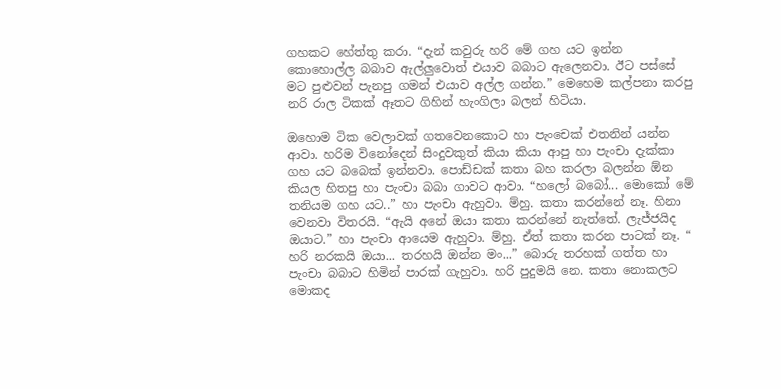ගහකට හේත්තු කරා. “දැන් කවුරු හරි මේ ගහ යට ඉන්න කොහොල්ල බබාව ඇල්ලුවොත් එයාව බබාට ඇලෙනවා. ඊට පස්සේ මට පුළුවන් පැනපු ගමන් එයාව අල්ල ගන්න.” මෙහෙම කල්පනා කරපු නරි රාල ටිකක් ඈතට ගිහින් හැංගිලා බලන් හිටියා.

ඔහොම ටික වෙලාවක් ගතවෙනකොට හා පැංචෙක් එතනින් යන්න ආවා. හරිම විනෝදෙන් සිංදුවකුත් කියා කියා ආපු හා පැංචා දැක්කා ගහ යට බබෙක් ඉන්නවා. පොඩ්ඩක් කතා බහ කරලා බලන්න ඕන කියල හිතපු හා පැංචා බබා ගාවට ආවා. “හලෝ බබෝ... මොකෝ මේ තනියම ගහ යට..” හා පැංචා ඇහුවා. ම්හු. කතා කරන්නේ නෑ. හිනා වෙනවා විතරයි. “ඇයි අනේ ඔයා කතා කරන්නේ නැත්තේ. ලැජ්ජයිද ඔයාට.” හා පැංචා ආයෙම ඇහුවා. ම්හු. ඒත් කතා කරන පාටක් නෑ. “ හරි නරකයි ඔයා... තරහයි ඔන්න මං...” බොරු තරහක් ගත්ත හා පැංචා බබාට හිමින් පාරක් ගැහුවා. හරි පුදුමයි නෙ. කතා නොකලට මොකද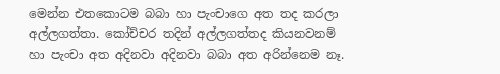මෙන්න එතකොටම බබා හා පැංචාගෙ අත තද කරලා අල්ලගත්තා. කෝච්චර තදින් අල්ලගත්තද කියනවනම් හා පැංචා අත අදිනවා අදිනවා බබා අත අරින්නෙම නෑ.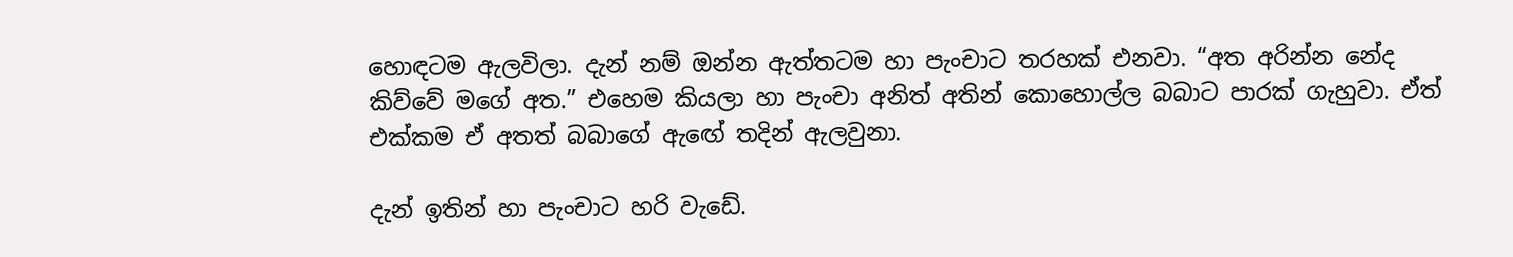හොඳටම ඇලවිලා. දැන් නම් ඔන්න ඇත්තටම හා පැංචාට තරහක් එනවා. “අත අරින්න නේද කිව්වේ මගේ අත.” එහෙම කියලා හා පැංචා අනිත් අතින් කොහොල්ල බබාට පාරක් ගැහුවා. ඒත් එක්කම ඒ අතත් බබාගේ ඇඟේ තදින් ඇලවුනා.

දැන් ඉතින් හා පැංචාට හරි වැඩේ.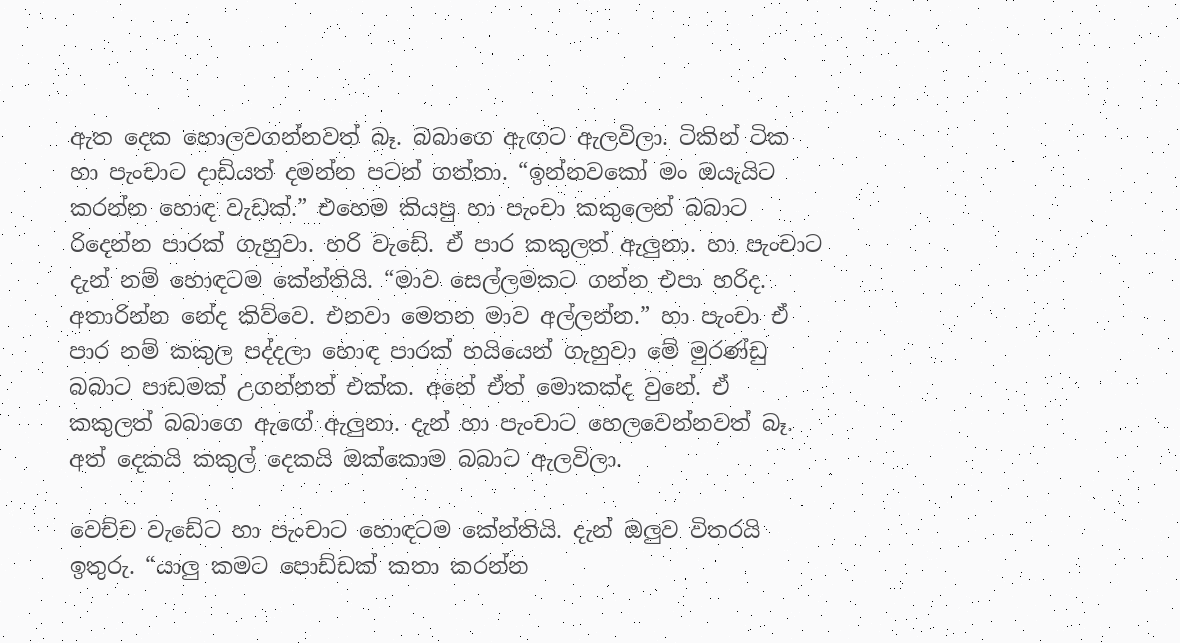ඇත දෙක හොලවගන්නවත් බෑ. බබාගෙ ඇඟට ඇලවිලා. ටිකින් ටික හා පැංචාට දාඩියත් දමන්න පටන් ගත්තා. “ඉන්නවකෝ මං ඔයැයිට කරන්න හොඳ වැඩක්.” එහෙම කියපු හා පැංචා කකුලෙන් බබාට රිදෙන්න පාරක් ගැහුවා. හරි වැඩේ. ඒ පාර කකුලත් ඇලුනා. හා පැංචාට දැන් නම් හොඳටම කේන්තියි. “මාව සෙල්ලමකට ගන්න එපා හරිද. අතාරින්න නේද කිව්වෙ. එනවා මෙතන මාව අල්ලන්න.” හා පැංචා ඒ පාර නම් කකුල පද්දලා හොඳ පාරක් හයියෙන් ගැහුවා මේ මුරණ්ඩු බබාට පාඩමක් උගන්නත් එක්ක. අනේ ඒත් මොකක්ද වුනේ. ඒ කකුලත් බබාගෙ ඇඟේ ඇලුනා. දැන් හා පැංචාට හෙලවෙන්නවත් බෑ. අත් දෙකයි කකුල් දෙකයි ඔක්කොම බබාට ඇලවිලා.

වෙච්ච වැඩේට හා පැංචාට හොඳටම කේන්තියි. දැන් ඔලුව විතරයි ඉතුරු. “යාලු කමට පොඩ්ඩක් කතා කරන්න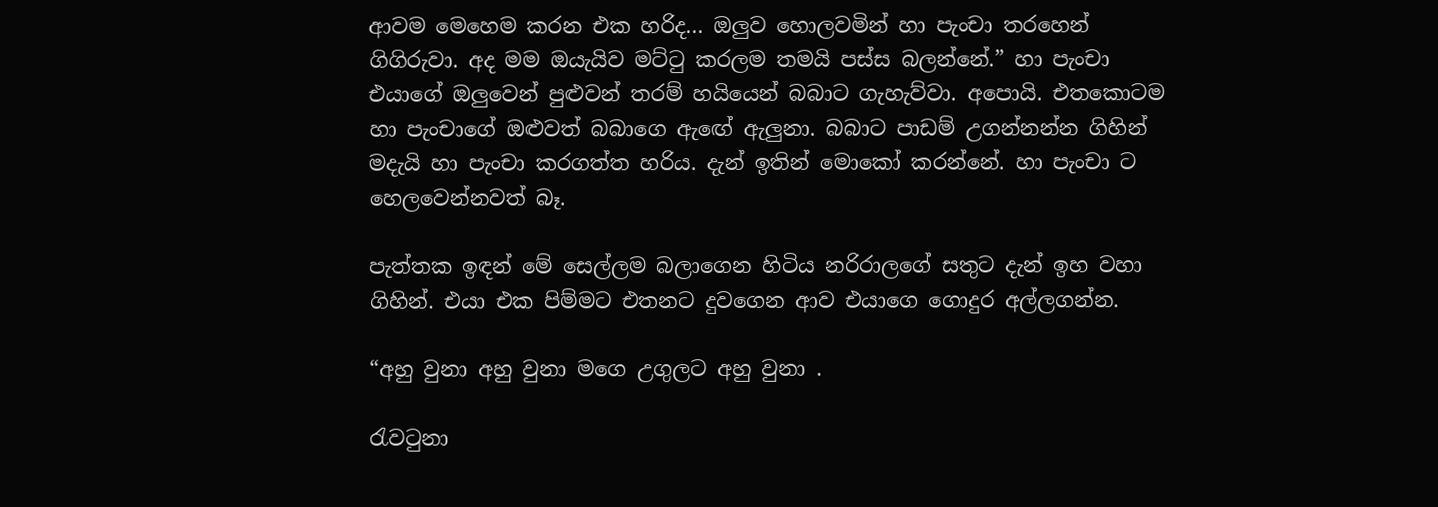ආවම මෙහෙම කරන එක හරිද... ඔලුව හොලවමින් හා පැංචා තරහෙන් ගිගිරුවා. අද මම ඔයැයිව මට්ටු කරලම තමයි පස්ස බලන්නේ.” හා පැංචා එයාගේ ඔලුවෙන් පුළුවන් තරම් හයියෙන් බබාට ගැහැව්වා. අපොයි. එතකොටම හා පැංචාගේ ඔළුවත් බබාගෙ ඇඟේ ඇලුනා. බබාට පාඩම් උගන්නන්න ගිහින් මදැයි හා පැංචා කරගත්ත හරිය. දැන් ඉතින් මොකෝ කරන්නේ. හා පැංචා ට හෙලවෙන්නවත් බෑ.

පැත්තක ඉඳන් මේ සෙල්ලම බලාගෙන හිටිය නරිරාලගේ සතුට දැන් ඉහ වහා ගිහින්. එයා එක පිම්මට එතනට දුවගෙන ආව එයාගෙ ගොදුර අල්ලගන්න.

“අහු වුනා අහු වුනා මගෙ උගුලට අහු වුනා .

රැවටුනා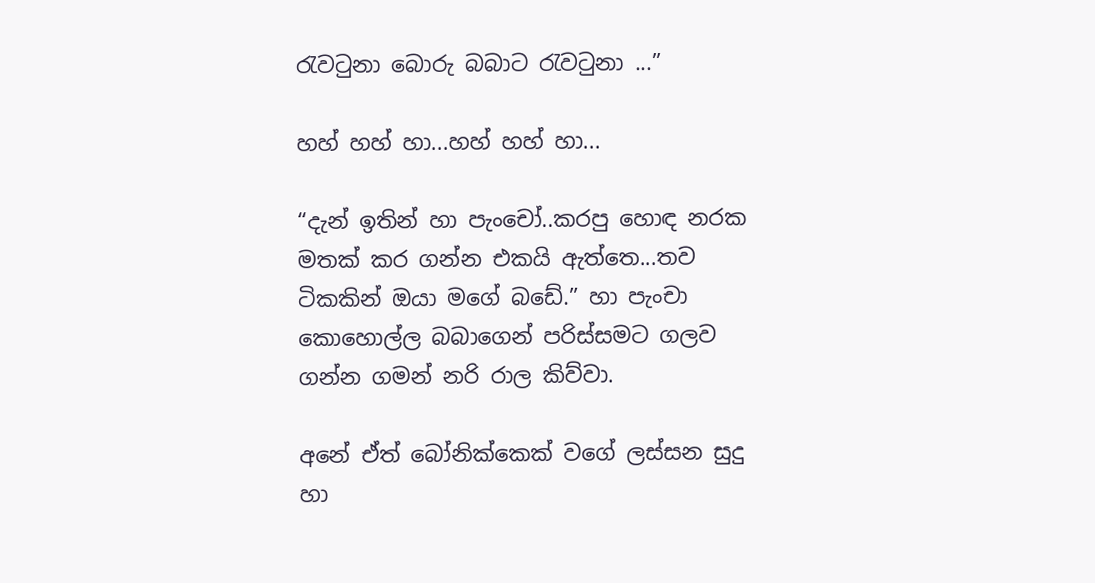රැවටුනා බොරු බබාට රැවටුනා ...”

හහ් හහ් හා...හහ් හහ් හා...

“දැන් ඉතින් හා පැංචෝ..කරපු හොඳ නරක මතක් කර ගන්න එකයි ඇත්තෙ...තව ටිකකින් ඔයා මගේ බඩේ.” හා පැංචා කොහොල්ල බබාගෙන් පරිස්සමට ගලව ගන්න ගමන් නරි රාල කිව්වා.

අනේ ඒත් බෝනික්කෙක් වගේ ලස්සන සුදු හා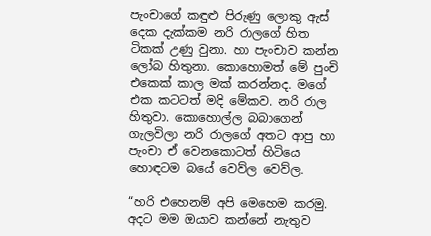පැංචාගේ කඳුළු පිරුණු ලොකු ඇස් දෙක දැක්කම නරි රාලගේ හිත ටිකක් උණු වුනා. හා පැංචාව කන්න ලෝබ හිතුනා. කොහොමත් මේ පුංචි එකෙක් කාල මක් කරන්නද. මගේ එක කටටත් මදි මේකව. නරි රාල හිතුවා. කොහොල්ල බබාගෙන් ගැලවිලා නරි රාලගේ අතට ආපු හා පැංචා ඒ වෙනකොටත් හිටියෙ හොඳටම බයේ වෙව්ල වෙව්ල.

“හරි එහෙනම් අපි මෙහෙම කරමු. අදට මම ඔයාව කන්නේ නැතුව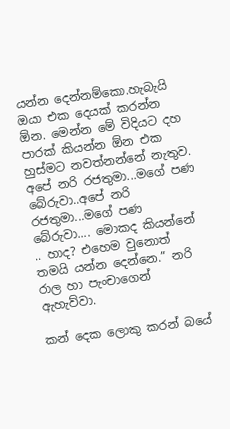යන්න දෙන්නම්කො.හැබැයි ඔයා එක දෙයක් කරන්න ඕන. මෙන්න මේ විදියට දහ පාරක් කියන්න ඕන එක හුස්මට නවත්නන්නේ නැතුව. අපේ නරි රජතුමා...මගේ පණ බේරුවා..අපේ නරි රජතුමා...මගේ පණ බේරුවා.... මොකද කියන්නේ .. හාද? එහෙම වුනොත් තමයි යන්න දෙන්නෙ.” නරි රාල හා පැංචාගෙන් ඇහැව්වා.

කන් දෙක ලොකු කරන් බයේ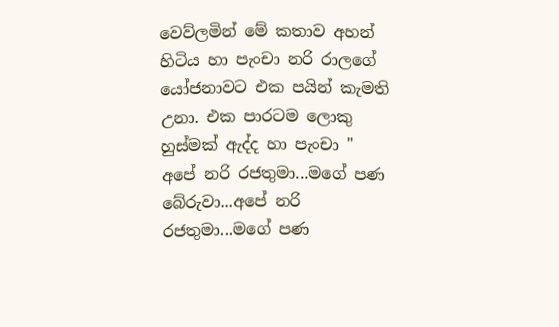වෙව්ලමින් මේ කතාව අහන් හිටිය හා පැංචා නරි රාලගේ යෝජනාවට එක පයින් කැමති උනා. එක පාරටම ලොකු හුස්මක් ඇද්ද හා පැංචා " අපේ නරි රජතුමා...මගේ පණ බේරුවා...අපේ නරි රජතුමා...මගේ පණ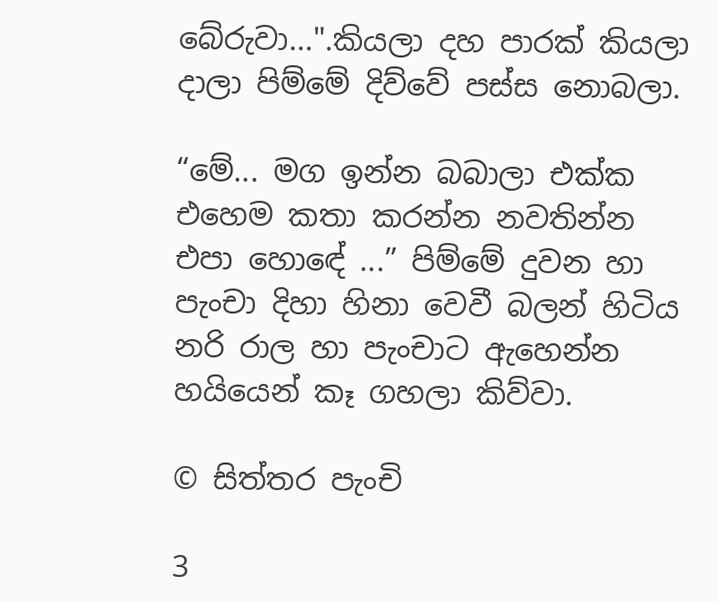බේරුවා...".කියලා දහ පාරක් කියලා දාලා පිම්මේ දිව්වේ පස්ස නොබලා.

“මේ... මග ඉන්න බබාලා එක්ක එහෙම කතා කරන්න නවතින්න එපා හොඳේ ...” පිම්මේ දුවන හා පැංචා දිහා හිනා වෙවී බලන් හිටිය නරි රාල හා පැංචාට ඇහෙන්න හයියෙන් කෑ ගහලා කිව්වා.

© සිත්තර පැංචි

3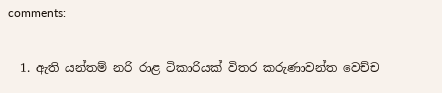comments:

  1. ඇති යන්තම් නරි රාළ ටිකාරියක් විතර කරුණාවන්ත වෙච්ච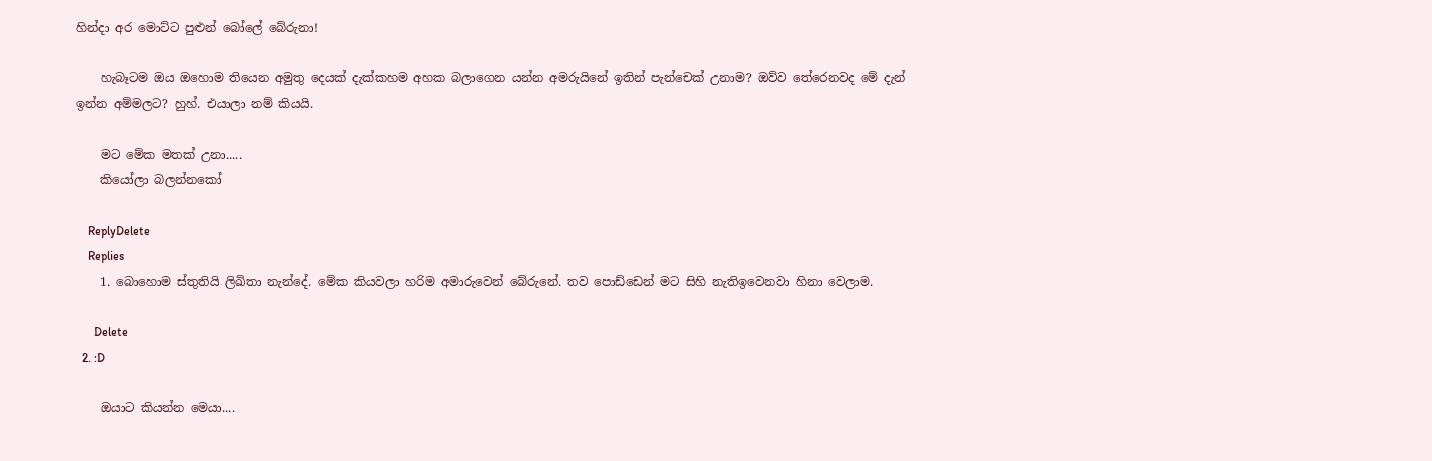හින්දා අර මොට්ට පුළුන් බෝලේ බේරුනා!

    හැබෑටම ඔය ඔහොම තියෙන අමුතු දෙයක් දැක්කහම අහක බලාගෙන යන්න අමරුයිනේ ඉතින් පැන්චෙක් උනාම? ඔව්ව තේරෙනවද මේ දැන් ඉන්න අම්මලට? හුහ්. එයාලා නම් කියයි.

    මට මේක මතක් උනා.....
    කියෝලා බලන්නකෝ

    ReplyDelete
    Replies
    1. බොහොම ස්තුතියි ලිඛිතා නැන්දේ. මේක කියවලා හරිම අමාරුවෙන් බේරුනේ. තව පොඩ්ඩෙන් මට සිහි නැතිඉවෙනවා හිනා වෙලාම.

      Delete
  2. :D

    ඔයාට කියන්න මෙයා....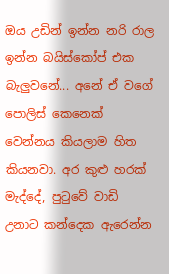ඔය උඩින් ඉන්න නරි රාල ඉන්න බයිස්කෝප් එක බැලුවනේ... අනේ ඒ වගේ පොලිස් කෙනෙක් වෙන්නය කියලාම හිත කියනවා. අර කුළු හරක් මැද්දේ, පුටුවේ වාඩි උනාට කන්දෙක ඇරෙන්න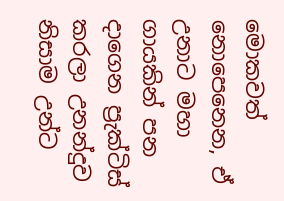මොකවත් නොපෙනෙන, ඒ උනාට මහා ගායකින් පන දාගෙන ප්‍රැක්ටිස් කරලා උනන්දුව නිසාම උන්ට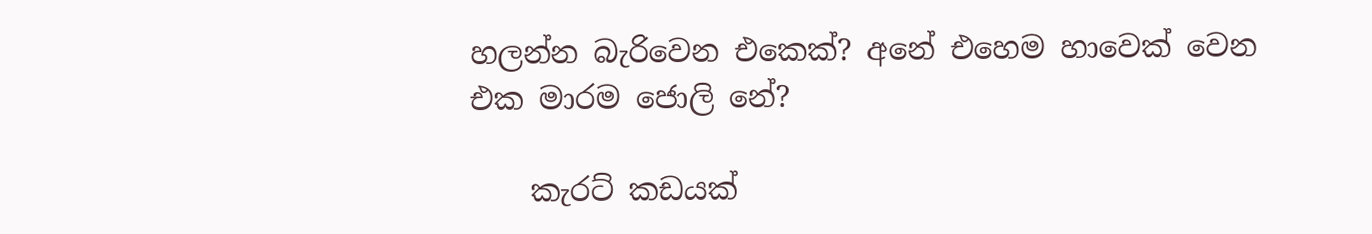හලන්න බැරිවෙන එකෙක්? අනේ එහෙම හාවෙක් වෙන එක මාරම ජොලි නේ?

    කැරට් කඩයක්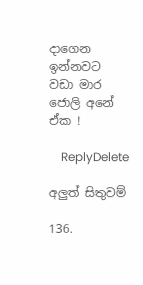දාගෙන ඉන්නවට වඩා මාර ජොලි අනේ ඒක !

    ReplyDelete

අලුත් සිතුවම්

136.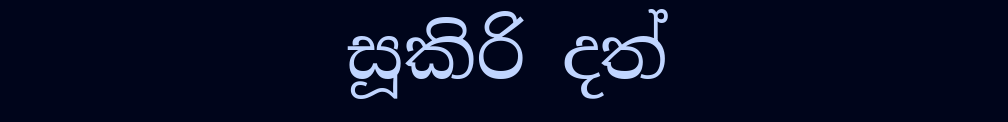සූකිරි දත්